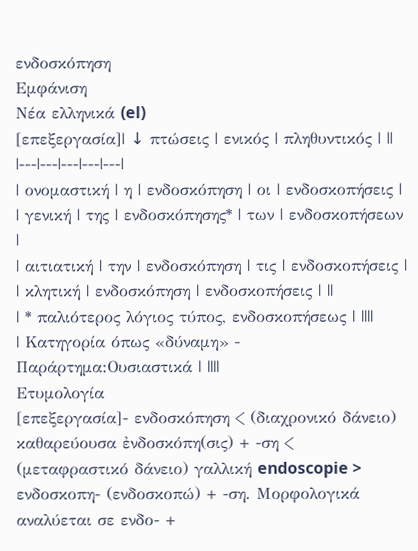ενδοσκόπηση
Εμφάνιση
Νέα ελληνικά (el)
[επεξεργασία]| ↓ πτώσεις | ενικός | πληθυντικός | ||
|---|---|---|---|---|
| ονομαστική | η | ενδοσκόπηση | οι | ενδοσκοπήσεις |
| γενική | της | ενδοσκόπησης* | των | ενδοσκοπήσεων |
| αιτιατική | την | ενδοσκόπηση | τις | ενδοσκοπήσεις |
| κλητική | ενδοσκόπηση | ενδοσκοπήσεις | ||
| * παλιότερος λόγιος τύπος, ενδοσκοπήσεως | ||||
| Κατηγορία όπως «δύναμη» - Παράρτημα:Ουσιαστικά | ||||
Ετυμολογία
[επεξεργασία]- ενδοσκόπηση < (διαχρονικό δάνειο) καθαρεύουσα ἐνδοσκόπη(σις) + -ση < (μεταφραστικό δάνειο) γαλλική endoscopie > ενδοσκοπη- (ενδοσκοπώ) + -ση. Μορφολογικά αναλύεται σε ενδο- +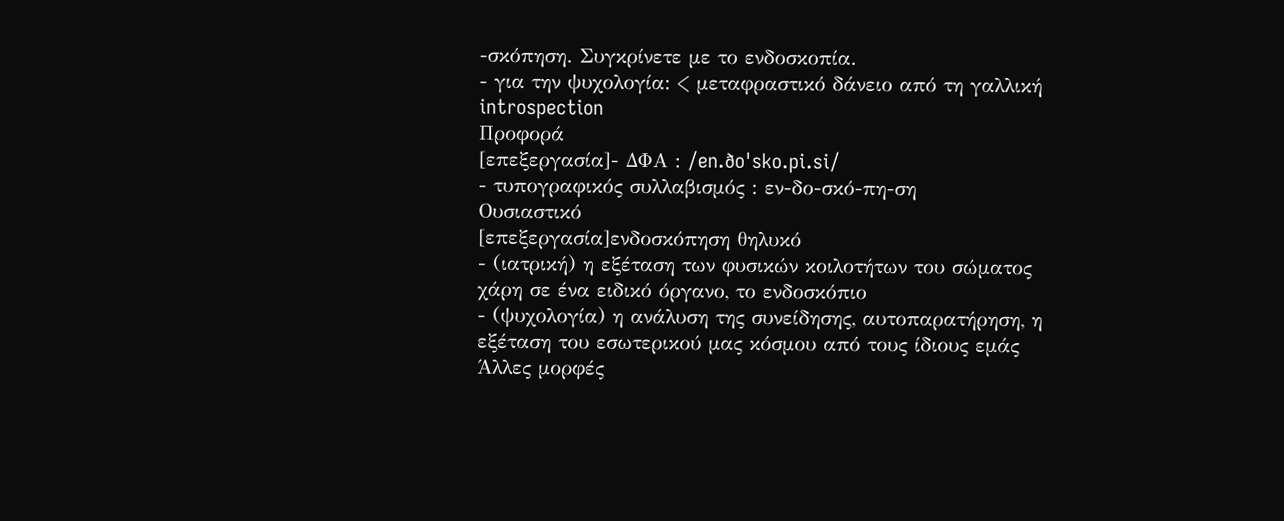-σκόπηση. Συγκρίνετε με το ενδοσκοπία.
- για την ψυχολογία: < μεταφραστικό δάνειο από τη γαλλική introspection
Προφορά
[επεξεργασία]- ΔΦΑ : /en.ðoˈsko.pi.si/
- τυπογραφικός συλλαβισμός : εν‐δο‐σκό‐πη‐ση
Ουσιαστικό
[επεξεργασία]ενδοσκόπηση θηλυκό
- (ιατρική) η εξέταση των φυσικών κοιλοτήτων του σώματος χάρη σε ένα ειδικό όργανο, το ενδοσκόπιο
- (ψυχολογία) η ανάλυση της συνείδησης, αυτοπαρατήρηση, η εξέταση του εσωτερικού μας κόσμου από τους ίδιους εμάς
Άλλες μορφές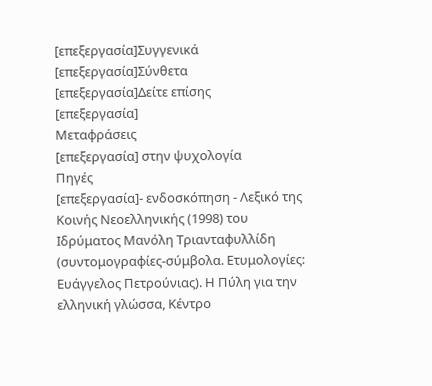[επεξεργασία]Συγγενικά
[επεξεργασία]Σύνθετα
[επεξεργασία]Δείτε επίσης
[επεξεργασία]
Μεταφράσεις
[επεξεργασία] στην ψυχολογία
Πηγές
[επεξεργασία]- ενδοσκόπηση - Λεξικό της Κοινής Νεοελληνικής (1998) του Ιδρύματος Μανόλη Τριανταφυλλίδη (συντομογραφίες-σύμβολα. Ετυμολογίες: Ευάγγελος Πετρούνιας). Η Πύλη για την ελληνική γλώσσα, Κέντρο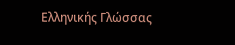Ελληνικής Γλώσσας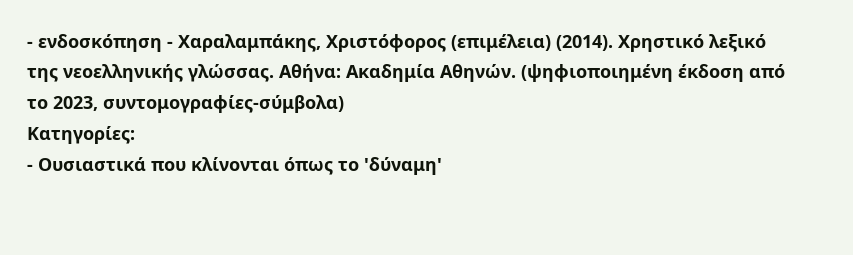- ενδοσκόπηση - Χαραλαμπάκης, Χριστόφορος (επιμέλεια) (2014). Χρηστικό λεξικό της νεοελληνικής γλώσσας. Αθήνα: Ακαδημία Αθηνών. (ψηφιοποιημένη έκδοση από το 2023, συντομογραφίες-σύμβολα)
Κατηγορίες:
- Ουσιαστικά που κλίνονται όπως το 'δύναμη'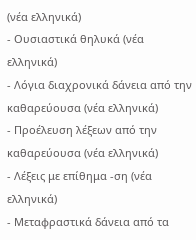(νέα ελληνικά)
- Ουσιαστικά θηλυκά (νέα ελληνικά)
- Λόγια διαχρονικά δάνεια από την καθαρεύουσα (νέα ελληνικά)
- Προέλευση λέξεων από την καθαρεύουσα (νέα ελληνικά)
- Λέξεις με επίθημα -ση (νέα ελληνικά)
- Μεταφραστικά δάνεια από τα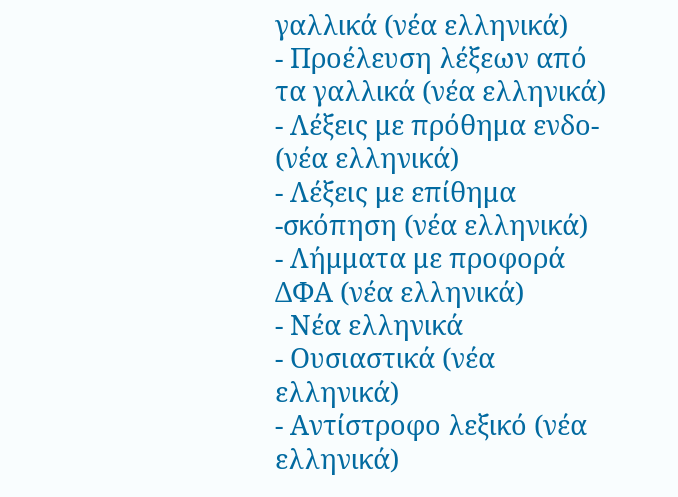γαλλικά (νέα ελληνικά)
- Προέλευση λέξεων από τα γαλλικά (νέα ελληνικά)
- Λέξεις με πρόθημα ενδο- (νέα ελληνικά)
- Λέξεις με επίθημα -σκόπηση (νέα ελληνικά)
- Λήμματα με προφορά ΔΦΑ (νέα ελληνικά)
- Νέα ελληνικά
- Ουσιαστικά (νέα ελληνικά)
- Αντίστροφο λεξικό (νέα ελληνικά)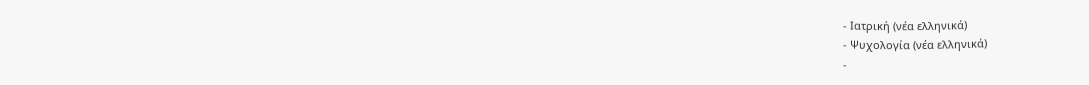- Ιατρική (νέα ελληνικά)
- Ψυχολογία (νέα ελληνικά)
-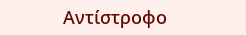Αντίστροφο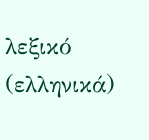λεξικό (ελληνικά)